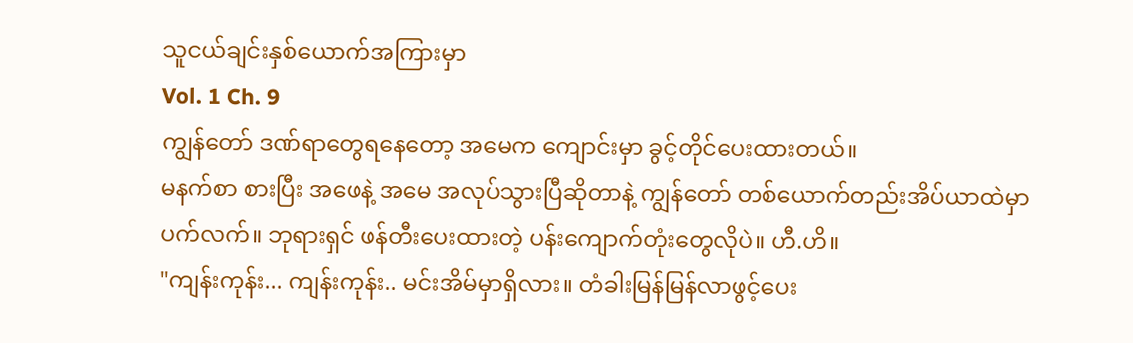သူငယ်ချင်းနှစ်ယောက်အကြားမှာ
Vol. 1 Ch. 9
ကျွန်တော် ဒဏ်ရာတွေရနေတော့ အမေက ကျောင်းမှာ ခွင့်တိုင်ပေးထားတယ်။
မနက်စာ စားပြီး အဖေနဲ့ အမေ အလုပ်သွားပြီဆိုတာနဲ့ ကျွန်တော် တစ်ယောက်တည်းအိပ်ယာထဲမှာ ပက်လက်။ ဘုရားရှင် ဖန်တီးပေးထားတဲ့ ပန်းကျောက်တုံးတွေလိုပဲ။ ဟီ.ဟိ။
"ကျန်းကုန်း... ကျန်းကုန်း.. မင်းအိမ်မှာရှိလား။ တံခါးမြန်မြန်လာဖွင့်ပေး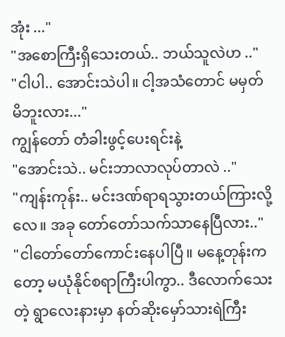အုံး ..."
"အစောကြီးရှိသေးတယ်.. ဘယ်သူလဲဟ .."
"ငါပါ.. အောင်းသဲပါ။ ငါ့အသံတောင် မမှတ်မိဘူးလား..."
ကျွန်တော် တံခါးဖွင့်ပေးရင်းနဲ့
"အောင်းသဲ.. မင်းဘာလာလုပ်တာလဲ .."
"ကျန်းကုန်း.. မင်းဒဏ်ရာရသွားတယ်ကြားလို့လေ။ အခု တော်တော်သက်သာနေပြီလား.."
"ငါတော်တော်ကောင်းနေပါပြီ။ မနေ့တုန်းကတော့ မယုံနိုင်စရာကြီးပါကွာ.. ဒီလောက်သေးတဲ့ ရွာလေးနားမှာ နတ်ဆိုးမှော်သားရဲကြီး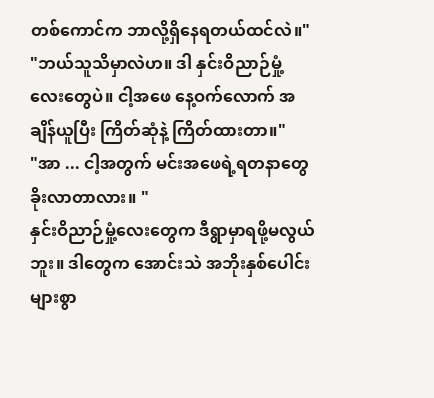တစ်ကောင်က ဘာလို့ရှိနေရတယ်ထင်လဲ။"
"ဘယ်သူသိမှာလဲဟ။ ဒါ နှင်းဝိညာဉ်မှုံ့ လေးတွေပဲ။ ငါ့အဖေ နေ့ဝက်လောက် အချိန်ယူပြီး ကြိတ်ဆုံနဲ့ ကြိတ်ထားတာ။"
"အာ ... ငါ့အတွက် မင်းအဖေရဲ့ရတနာတွေ ခိုးလာတာလား။ "
နှင်းဝိညာဉ်မှုံ့လေးတွေက ဒီရွာမှာရဖို့မလွယ်ဘူး။ ဒါတွေက အောင်းသဲ အဘိုးနှစ်ပေါင်းများစွာ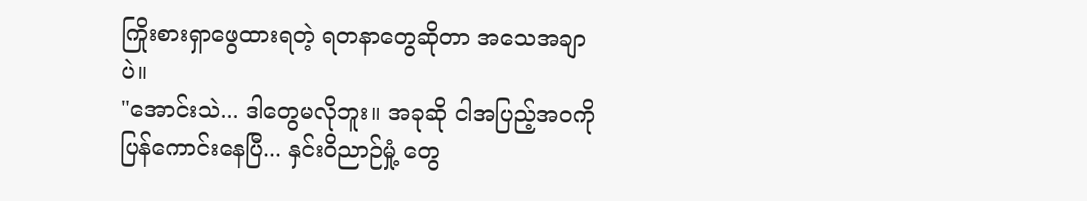ကြိုးစားရှာဖွေထားရတဲ့ ရတနာတွေဆိုတာ အသေအချာပဲ။
"အောင်းသဲ... ဒါတွေမလိုဘူး။ အခုဆို ငါအပြည့်အဝကို ပြန်ကောင်းနေပြီ... နှင်းဝိညာဉ်မှုံ့ တွေ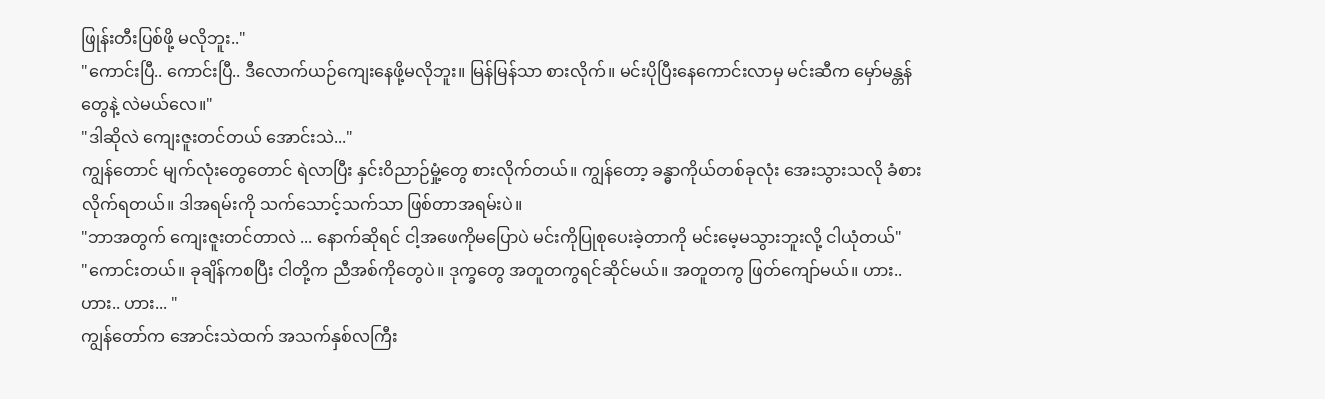ဖြုန်းတီးပြစ်ဖို့ မလိုဘူး.."
"ကောင်းပြီ.. ကောင်းပြီ.. ဒီလောက်ယဉ်ကျေးနေဖို့မလိုဘူး။ မြန်မြန်သာ စားလိုက်။ မင်းပိုပြီးနေကောင်းလာမှ မင်းဆီက မှော်မန္တန်တွေနဲ့ လဲမယ်လေ။"
"ဒါဆိုလဲ ကျေးဇူးတင်တယ် အောင်းသဲ..."
ကျွန်တောင် မျက်လုံးတွေတောင် ရဲလာပြီး နှင်းဝိညာဉ်မှုံ့တွေ စားလိုက်တယ်။ ကျွန်တော့ ခန္ဓာကိုယ်တစ်ခုလုံး အေးသွားသလို ခံစားလိုက်ရတယ်။ ဒါအရမ်းကို သက်သောင့်သက်သာ ဖြစ်တာအရမ်းပဲ။
"ဘာအတွက် ကျေးဇူးတင်တာလဲ ... နောက်ဆိုရင် ငါ့အဖေကိုမပြောပဲ မင်းကိုပြုစုပေးခဲ့တာကို မင်းမေ့မသွားဘူးလို့ ငါယုံတယ်"
"ကောင်းတယ်။ ခုချိန်ကစပြီး ငါတို့က ညီအစ်ကိုတွေပဲ။ ဒုက္ခတွေ အတူတကွရင်ဆိုင်မယ်။ အတူတကွ ဖြတ်ကျော်မယ်။ ဟား.. ဟား.. ဟား... "
ကျွန်တော်က အောင်းသဲထက် အသက်နှစ်လကြီး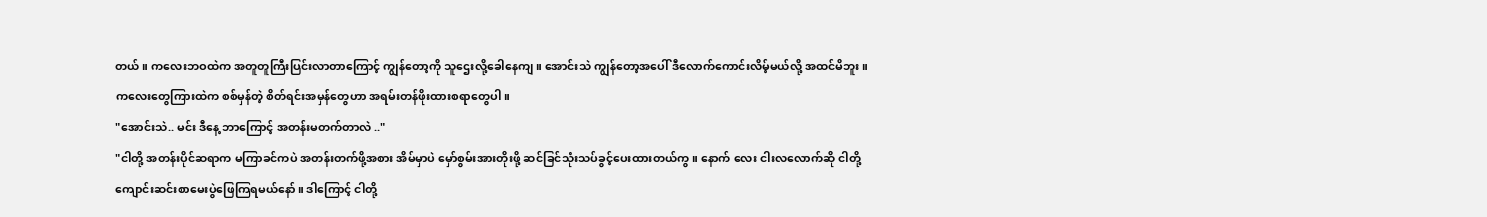တယ်။ ကလေးဘဝထဲက အတူတူကြီးပြင်းလာတာကြောင့် ကျွန်တော့ကို သူဌေးလို့ခေါနေကျ။ အောင်းသဲ ကျွန်တော့အပေါ် ဒီလောက်ကောင်းလိမ့်မယ်လို့ အထင်မိဘူး။
ကလေးတွေကြားထဲက စစ်မှန်တဲ့ စိတ်ရင်းအမှန်တွေဟာ အရမ်းတန်ဖိုးထားစရာတွေပါ။
"အောင်းသဲ.. မင်း ဒီနေ့ ဘာကြောင့် အတန်းမတက်တာလဲ .."
"ငါတို့ အတန်းပိုင်ဆရာက မကြာခင်ကပဲ အတန်းတက်ဖို့အစား အိမ်မှာပဲ မှော်စွမ်းအားတိုးဖို့ ဆင်ခြင်သုံးသပ်ခွင့်ပေးထားတယ်ကွ။ နောက် လေး ငါးလလောက်ဆို ငါတို့ ကျောင်းဆင်းစာမေးပွဲဖြေကြရမယ်နော်။ ဒါကြောင့် ငါတို့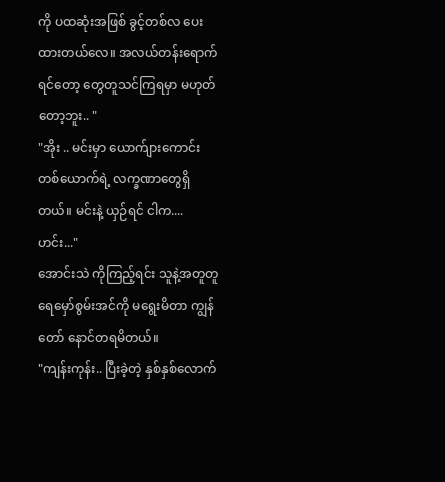ကို ပထဆုံးအဖြစ် ခွင့်တစ်လ ပေးထားတယ်လေ။ အလယ်တန်းရောက်ရင်တော့ တွေတူသင်ကြရမှာ မဟုတ်တော့ဘူး.. "
"အိုး .. မင်းမှာ ယောက်ျားကောင်း တစ်ယောက်ရဲ့ လက္ခဏာတွေရှိတယ်။ မင်းနဲ့ ယှဉ်ရင် ငါက.... ဟင်း..."
အောင်းသဲ ကိုကြည့်ရင်း သူနဲ့အတူတူ ရေမှော်စွမ်းအင်ကို မရွေးမိတာ ကျွန်တော် နောင်တရမိတယ်။
"ကျန်းကုန်း.. ပြီးခဲ့တဲ့ နှစ်နှစ်လောက်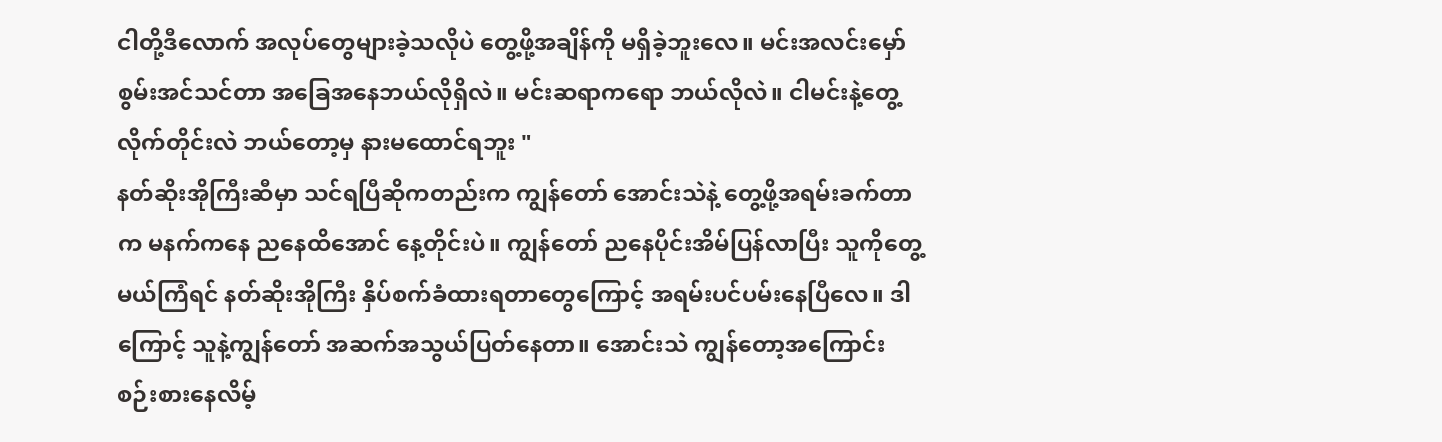ငါတို့ဒီလောက် အလုပ်တွေများခဲ့သလိုပဲ တွေ့ဖို့အချိန်ကို မရှိခဲ့ဘူးလေ။ မင်းအလင်းမှော်စွမ်းအင်သင်တာ အခြေအနေဘယ်လိုရှိလဲ။ မင်းဆရာကရော ဘယ်လိုလဲ။ ငါမင်းနဲ့တွေ့လိုက်တိုင်းလဲ ဘယ်တော့မှ နားမထောင်ရဘူး "
နတ်ဆိုးအိုကြီးဆီမှာ သင်ရပြီဆိုကတည်းက ကျွန်တော် အောင်းသဲနဲ့ တွေ့ဖို့အရမ်းခက်တာက မနက်ကနေ ညနေထိအောင် နေ့တိုင်းပဲ။ ကျွန်တော် ညနေပိုင်းအိမ်ပြန်လာပြီး သူကိုတွေ့မယ်ကြံရင် နတ်ဆိုးအိုကြီး နှိပ်စက်ခံထားရတာတွေကြောင့် အရမ်းပင်ပမ်းနေပြီလေ။ ဒါကြောင့် သူနဲ့ကျွန်တော် အဆက်အသွယ်ပြတ်နေတာ။ အောင်းသဲ ကျွန်တော့အကြောင်း စဉ်းစားနေလိမ့်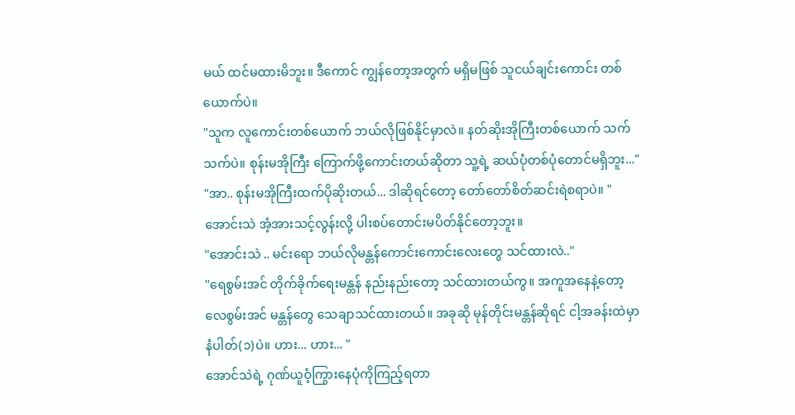မယ် ထင်မထားမိဘူး။ ဒီကောင် ကျွန်တော့အတွက် မရှိမဖြစ် သူငယ်ချင်းကောင်း တစ်ယောက်ပဲ။
"သူက လူကောင်းတစ်ယောက် ဘယ်လိုဖြစ်နိုင်မှာလဲ။ နတ်ဆိုးအိုကြီးတစ်ယောက် သက်သက်ပဲ။ စုန်းမအိုကြီး ကြောက်ဖို့ကောင်းတယ်ဆိုတာ သူ့ရဲ့ ဆယ်ပုံတစ်ပုံတောင်မရှိဘူး..."
"အာ.. စုန်းမအိုကြီးထက်ပိုဆိုးတယ်... ဒါဆိုရင်တော့ တော်တော်စိတ်ဆင်းရဲစရာပဲ။ "
အောင်းသဲ အံ့အားသင့်လွန်းလို့ ပါးစပ်တောင်းမပိတ်နိုင်တော့ဘူး။
"အောင်းသဲ .. မင်းရော ဘယ်လိုမန္တန်ကောင်းကောင်းလေးတွေ သင်ထားလဲ.."
"ရေစွမ်းအင် တိုက်ခိုက်ရေးမန္တန် နည်းနည်းတော့ သင်ထားတယ်ကွ။ အကူအနေနဲ့တော့ လေစွမ်းအင် မန္တန်တွေ သေချာသင်ထားတယ်။ အခုဆို မုန်တိုင်းမန္တန်ဆိုရင် ငါ့အခန်းထဲမှာ နံပါတ်(၁)ပဲ။ ဟား... ဟား... "
အောင်သဲရဲ့ ဂုဏ်ယူဝံ့ကြွားနေပုံကိုကြည့်ရတာ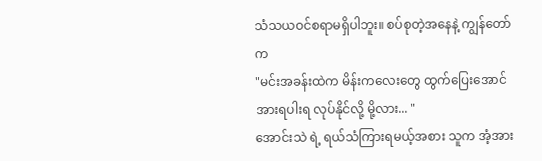သံသယဝင်စရာမရှိပါဘူး။ စပ်စုတဲ့အနေနဲ့ ကျွန်တော်က
"မင်းအခန်းထဲက မိန်းကလေးတွေ ထွက်ပြေးအောင် အားရပါးရ လုပ်နိုင်လို့ မို့လား... "
အောင်းသဲ ရဲ့ ရယ်သံကြားရမယ့်အစား သူက အံ့အား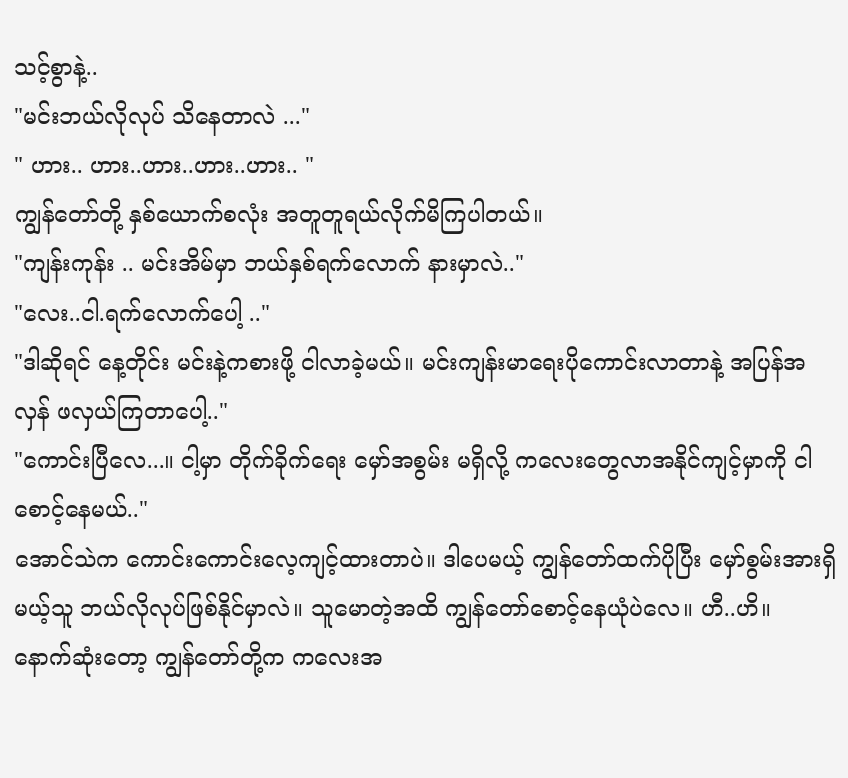သင့်စွာနဲ့..
"မင်းဘယ်လိုလုပ် သိနေတာလဲ ..."
" ဟား.. ဟား..ဟား..ဟား..ဟား.. "
ကျွန်တော်တို့ နှစ်ယောက်စလုံး အတူတူရယ်လိုက်မိကြပါတယ်။
"ကျန်းကုန်း .. မင်းအိမ်မှာ ဘယ်နှစ်ရက်လောက် နားမှာလဲ.."
"လေး..ငါ.ရက်လောက်ပေါ့ .."
"ဒါဆိုရင် နေ့တိုင်း မင်းနဲ့ကစားဖို့ ငါလာခဲ့မယ်။ မင်းကျန်းမာရေးပိုကောင်းလာတာနဲ့ အပြန်အလှန် ဖလှယ်ကြတာပေါ့.."
"ကောင်းပြီလေ...။ ငါ့မှာ တိုက်ခိုက်ရေး မှော်အစွမ်း မရှိလို့ ကလေးတွေလာအနိုင်ကျင့်မှာကို ငါစောင့်နေမယ်.."
အောင်သဲက ကောင်းကောင်းလေ့ကျင့်ထားတာပဲ။ ဒါပေမယ့် ကျွန်တော်ထက်ပိုပြီး မှော်စွမ်းအားရှိမယ့်သူ ဘယ်လိုလုပ်ဖြစ်နိုင်မှာလဲ။ သူမောတဲ့အထိ ကျွန်တော်စောင့်နေယုံပဲလေ။ ဟီ..ဟိ။
နောက်ဆုံးတော့ ကျွန်တော်တို့က ကလေးအ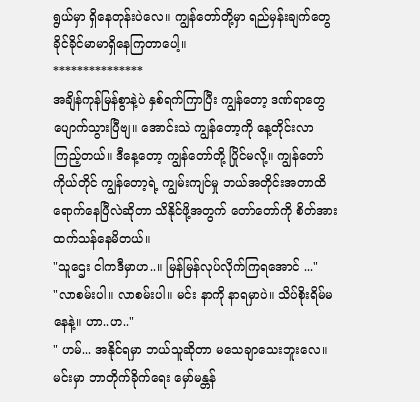ရွယ်မှာ ရှိနေတုန်းပဲလေ။ ကျွန်တော်တို့မှာ ရည်မှန်းချက်တွေ ခိုင်ခိုင်မာမာရှိနေကြတာပေါ့။
***************
အချိန်ကုန်မြန်စွာနဲ့ပဲ နှစ်ရက်ကြာပြီး ကျွန်တော့ ဒဏ်ရာတွေ ပျောက်သွားပြီဗျ။ အောင်းသဲ ကျွန်တော့ကို နေ့တိုင်းလာကြည့်တယ်။ ဒီနေ့တော့ ကျွန်တော်တို့ ပြိုင်မလို့။ ကျွန်တော်ကိုယ်တိုင် ကျွန်တော့ရဲ့ ကျွမ်းကျင်မှု ဘယ်အတိုင်းအတာထိရောက်နေပြီလဲဆိုတာ သိနိုင်ဖို့အတွက် တော်တော်ကို စိတ်အားထက်သန်နေမိတယ်။
"သူဌေး ငါကဒီမှာဟ..။ မြန်မြန်လုပ်လိုက်ကြရအောင် ..."
"လာစမ်းပါ။ လာစမ်းပါ။ မင်း နာကို နာရမှာပဲ။ သိပ်စိုးရိမ်မနေနဲ့။ ဟာ..ဟ.."
" ဟမ်... အနိုင်ရမှာ ဘယ်သူဆိုတာ မသေချာသေးဘူးလေ။ မင်းမှာ ဘာတိုက်ခိုက်ရေး မှော်မန္တန်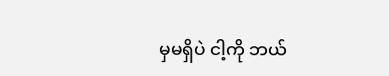မှမရှိပဲ ငါ့ကို ဘယ်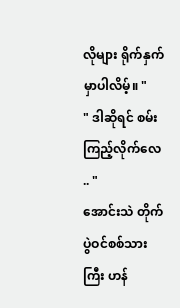လိုများ ရိုက်နှက်မှာပါလိမ့်။ "
" ဒါဆိုရင် စမ်းကြည့်လိုက်လေ .. "
အောင်းသဲ တိုက်ပွဲဝင်စစ်သားကြီး ဟန်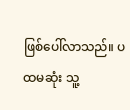ဖြစ်ပေါ်လာသည်။ ပထမဆုံး သူ့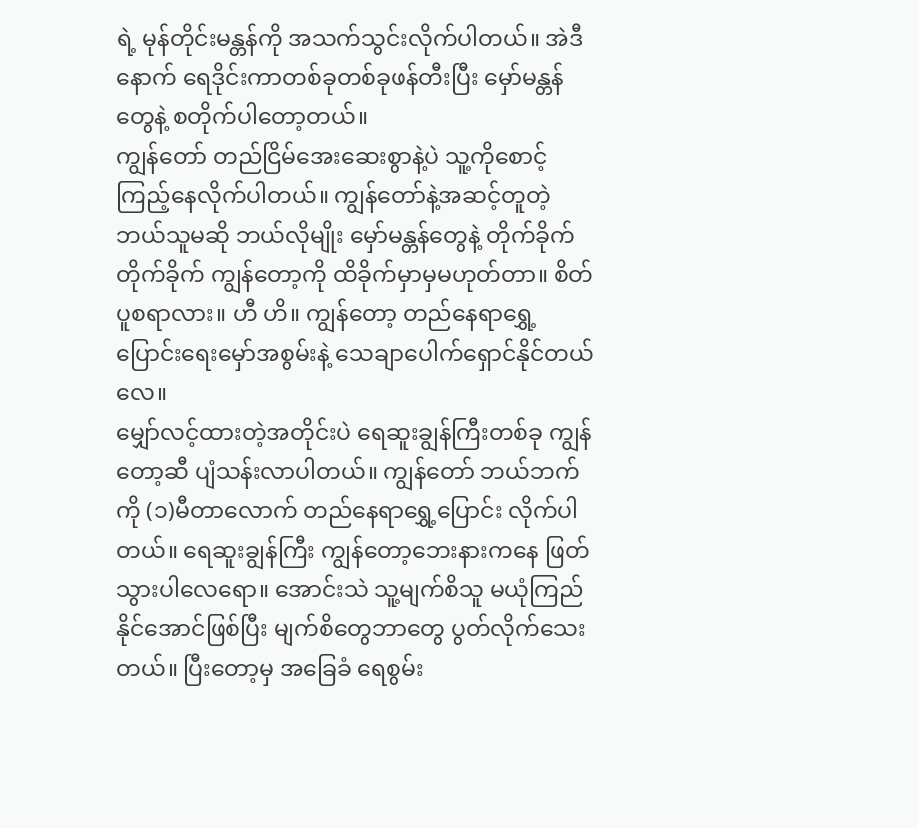ရဲ့ မုန်တိုင်းမန္တန်ကို အသက်သွင်းလိုက်ပါတယ်။ အဲဒီနောက် ရေဒိုင်းကာတစ်ခုတစ်ခုဖန်တီးပြီး မှော်မန္တန်တွေနဲ့ စတိုက်ပါတော့တယ်။
ကျွန်တော် တည်ငြိမ်အေးဆေးစွာနဲ့ပဲ သူ့ကိုစောင့်ကြည့်နေလိုက်ပါတယ်။ ကျွန်တော်နဲ့အဆင့်တူတဲ့ ဘယ်သူမဆို ဘယ်လိုမျိုး မှော်မန္တန်တွေနဲ့ တိုက်ခိုက်တိုက်ခိုက် ကျွန်တော့ကို ထိခိုက်မှာမှမဟုတ်တာ။ စိတ်ပူစရာလား။ ဟီ ဟိ။ ကျွန်တော့ တည်နေရာရွှေ့ပြောင်းရေးမှော်အစွမ်းနဲ့ သေချာပေါက်ရှောင်နိုင်တယ်လေ။
မျှော်လင့်ထားတဲ့အတိုင်းပဲ ရေဆူးချွန်ကြီးတစ်ခု ကျွန်တော့ဆီ ပျံသန်းလာပါတယ်။ ကျွန်တော် ဘယ်ဘက်ကို (၁)မီတာလောက် တည်နေရာရွှေ့ပြောင်း လိုက်ပါတယ်။ ရေဆူးချွန်ကြီး ကျွန်တော့ဘေးနားကနေ ဖြတ်သွားပါလေရော။ အောင်းသဲ သူ့မျက်စိသူ မယုံကြည်နိုင်အောင်ဖြစ်ပြီး မျက်စိတွေဘာတွေ ပွတ်လိုက်သေးတယ်။ ပြီးတော့မှ အခြေခံ ရေစွမ်း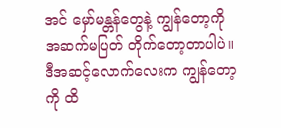အင် မှော်မန္တန်တွေနဲ့ ကျွန်တော့ကို အဆက်မပြတ် တိုက်တော့တာပါပဲ။ ဒီအဆင့်လောက်လေးက ကျွန်တော့ကို ထိ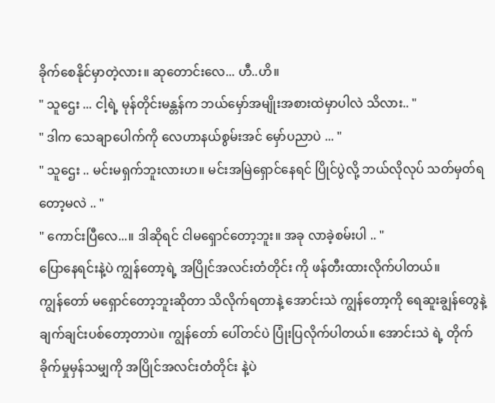ခိုက်စေနိုင်မှာတဲ့လား။ ဆုတောင်းလေ... ဟီ..ဟိ။
" သူဌေး ... ငါ့ရဲ့ မုန်တိုင်းမန္တန်က ဘယ်မှော်အမျိုးအစားထဲမှာပါလဲ သိလား.. "
" ဒါက သေချာပေါက်ကို လေဟာနယ်စွမ်းအင် မှော်ပညာပဲ ... "
" သူဌေး .. မင်းမရှက်ဘူးလားဟ။ မင်းအမြဲရှောင်နေရင် ပြိုင်ပွဲလို့ ဘယ်လိုလုပ် သတ်မှတ်ရတော့မလဲ .. "
" ကောင်းပြီလေ...။ ဒါဆိုရင် ငါမရှောင်တော့ဘူး။ အခု လာခဲ့စမ်းပါ .. "
ပြောနေရင်းနဲ့ပဲ ကျွန်တော့ရဲ့ အပြိုင်အလင်းတံတိုင်း ကို ဖန်တီးထားလိုက်ပါတယ်။
ကျွန်တော် မရှောင်တော့ဘူးဆိုတာ သိလိုက်ရတာနဲ့ အောင်းသဲ ကျွန်တော့ကို ရေဆူးချွန်တွေနဲ့ ချက်ချင်းပစ်တော့တာပဲ။ ကျွန်တော် ပေါ်တင်ပဲ ပြုံးပြလိုက်ပါတယ်။ အောင်းသဲ ရဲ့ တိုက်ခိုက်မှုမှန်သမျှကို အပြိုင်အလင်းတံတိုင်း နဲ့ပဲ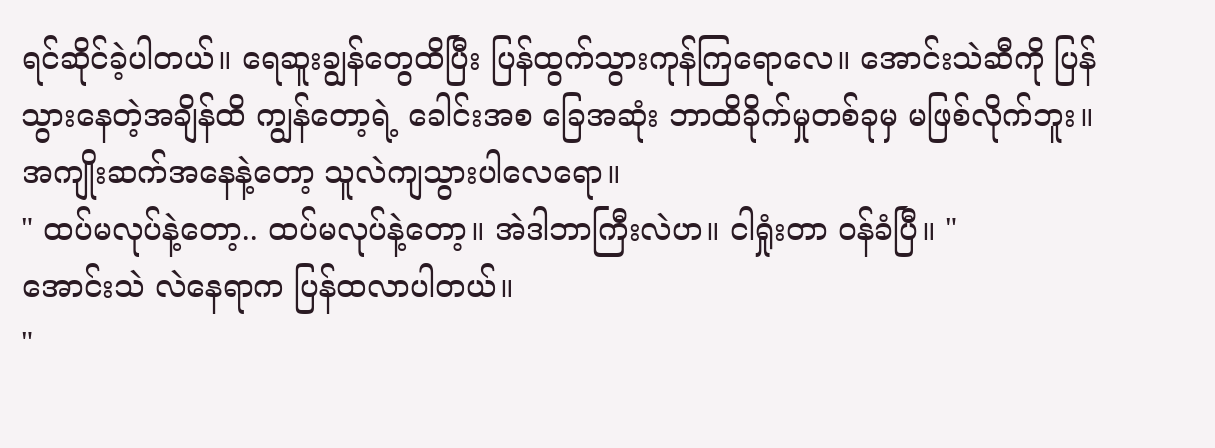ရင်ဆိုင်ခဲ့ပါတယ်။ ရေဆူးချွန်တွေထိပြီး ပြန်ထွက်သွားကုန်ကြရောလေ။ အောင်းသဲဆီကို ပြန်သွားနေတဲ့အချိန်ထိ ကျွန်တော့ရဲ့ ခေါင်းအစ ခြေအဆုံး ဘာထိခိုက်မှုတစ်ခုမှ မဖြစ်လိုက်ဘူး။ အကျိုးဆက်အနေနဲ့တော့ သူလဲကျသွားပါလေရော။
" ထပ်မလုပ်နဲ့တော့.. ထပ်မလုပ်နဲ့တော့။ အဲဒါဘာကြီးလဲဟ။ ငါရှုံးတာ ဝန်ခံပြီ။ "
အောင်းသဲ လဲနေရာက ပြန်ထလာပါတယ်။
"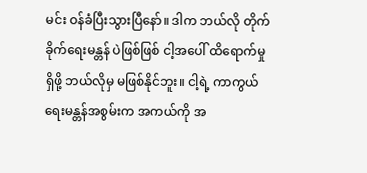မင်း ဝန်ခံပြီးသွားပြီနော်။ ဒါက ဘယ်လို တိုက်ခိုက်ရေးမန္တန် ပဲဖြစ်ဖြစ် ငါ့အပေါ် ထိရောက်မှုရှိဖို့ ဘယ်လိုမှ မဖြစ်နိုင်ဘူး။ ငါ့ရဲ့ ကာကွယ်ရေးမန္တန်အစွမ်းက အကယ်ကို အ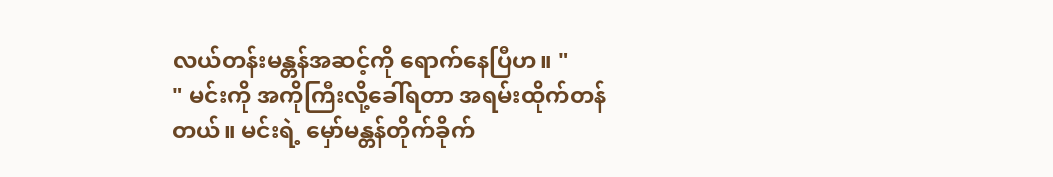လယ်တန်းမန္တန်အဆင့်ကို ရောက်နေပြီဟ။ "
" မင်းကို အကိုကြီးလို့ခေါ်ရတာ အရမ်းထိုက်တန်တယ်။ မင်းရဲ့ မှော်မန္တန်တိုက်ခိုက်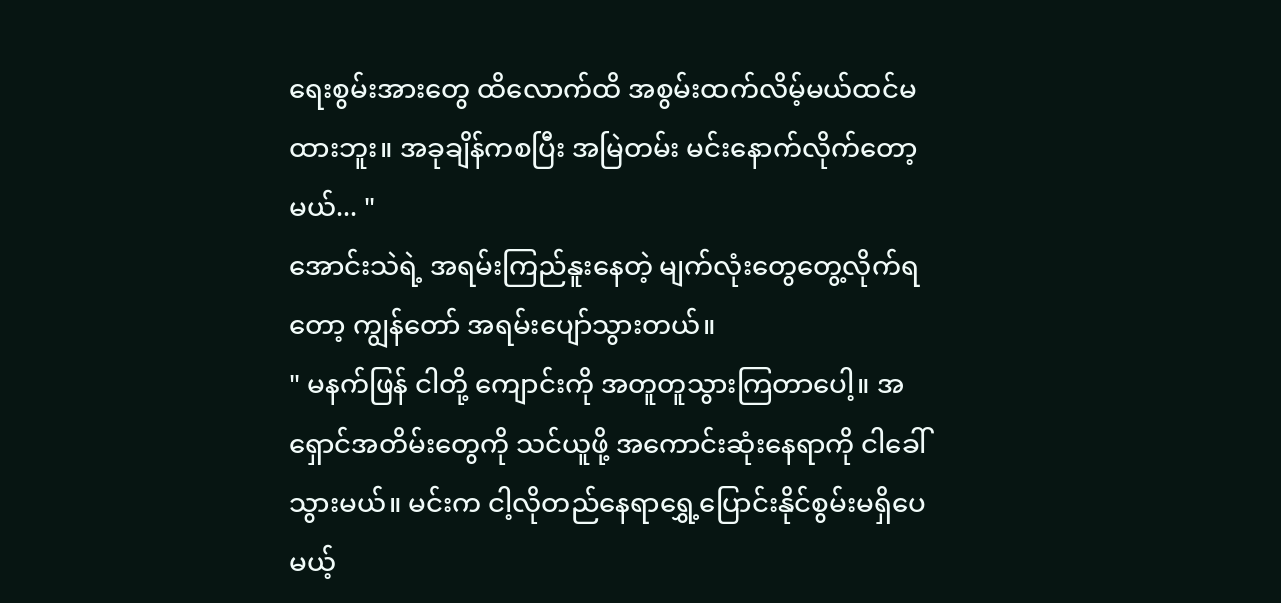ရေးစွမ်းအားတွေ ထိလောက်ထိ အစွမ်းထက်လိမ့်မယ်ထင်မထားဘူး။ အခုချိန်ကစပြီး အမြဲတမ်း မင်းနောက်လိုက်တော့မယ်... "
အောင်းသဲရဲ့ အရမ်းကြည်နူးနေတဲ့ မျက်လုံးတွေတွေ့လိုက်ရတော့ ကျွန်တော် အရမ်းပျော်သွားတယ်။
" မနက်ဖြန် ငါတို့ ကျောင်းကို အတူတူသွားကြတာပေါ့။ အရှောင်အတိမ်းတွေကို သင်ယူဖို့ အကောင်းဆုံးနေရာကို ငါခေါ်သွားမယ်။ မင်းက ငါ့လိုတည်နေရာရွှေ့ပြောင်းနိုင်စွမ်းမရှိပေမယ့်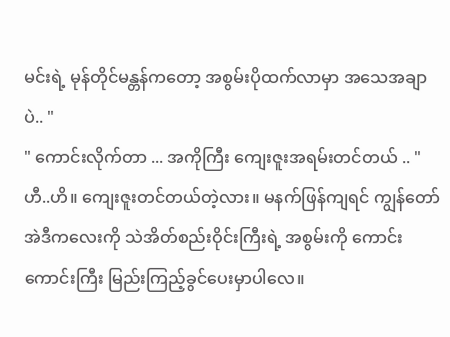မင်းရဲ့ မုန်တိုင်မန္တန်ကတော့ အစွမ်းပိုထက်လာမှာ အသေအချာပဲ.. "
" ကောင်းလိုက်တာ ... အကိုကြီး ကျေးဇူးအရမ်းတင်တယ် .. "
ဟီ..ဟိ။ ကျေးဇူးတင်တယ်တဲ့လား။ မနက်ဖြန်ကျရင် ကျွန်တော်အဲဒီကလေးကို သဲအိတ်စည်းဝိုင်းကြီးရဲ့ အစွမ်းကို ကောင်းကောင်းကြီး မြည်းကြည့်ခွင်ပေးမှာပါလေ။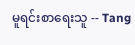မူရင်းစာရေးသူ -- Tang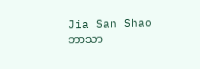Jia San Shao
ဘာသာ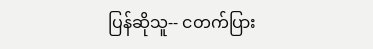ပြန်ဆိုသူ-- ငတက်ပြား